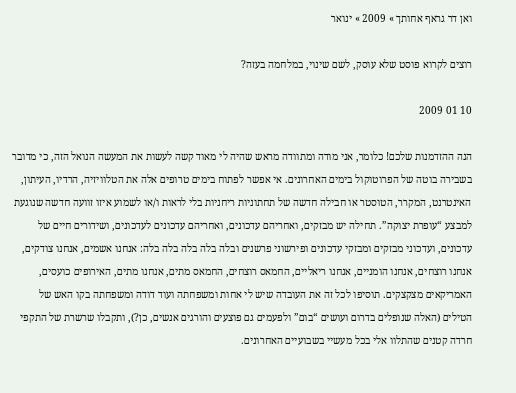ואן דר גראף אחותך » 2009 » ינואר

רוצים לקרוא פוסט שלא עוסק, לשם שינוי, במלחמה בעזה?

10 01 2009

הנה ההזדמנות שלכם! כלומר, אני מודה ומתוודה מראש שהיה לי מאוד קשה לעשות את המעשה הנואל הזה, כי מדובר בשבירה בוטה של הפרוטוקול בימים האחרונים. אי אפשר לפתוח בימים טרופים אלה את הטלוויזיה, הרדיו, העיתון, האינטרנט, המקרר, הטוסטר או חבילה חדשה של תחתוניות ריחניות בלי לראות ו/או לשמוע איזו זוועה חדשה שנוגעת למבצע “עופרת יצוקה”. תחילה יש מבזקים, ואחריהם עדכונים, ואחריהם עדכונים לעדכונים, ושידורים חיים של עדכונים, ועדכוני מבזקים ומבזקי עדכונים ופירשוני פרשנים ובלה בלה בלה בלה בלה: אנחנו אשמים, אנחנו צודקים, אנחנו רוצחים, אנחנו הומניים, אנחנו ריאליים, החמאס רוצחים, החמאס מתים, אנחנו מתים, האירופים כועסים, האמריקאים מצקצקים. תוסיפו לכל זה את העובדה שיש לי אחות ומשפחתה ועוד דודה ומשפחתה בקו האש של הטילים (האלה שנופלים בדרום ועושים “בום” ולפעמים גם פוצעים והורגים אנשים, כן?), ותקבלו שרשרת של התקפי חרדה קטנים שהתלוו אלי בכל מעשיי בשבועיים האחרונים.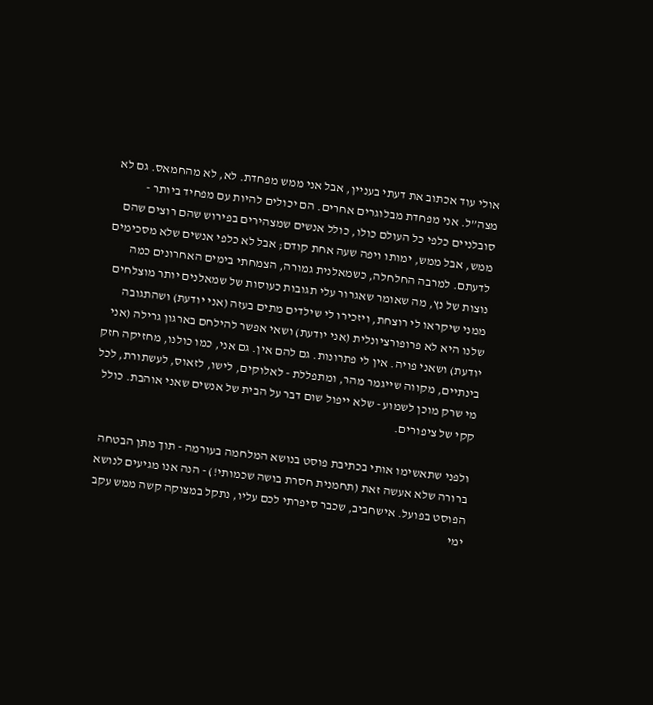אולי עוד אכתוב את דעתי בעניין, אבל אני ממש מפחדת. לא, לא מהחמאס. גם לא מצה”ל. אני מפחדת מבלוגרים אחרים. הם יכולים להיות עם מפחיד ביותר - סובלניים כלפי כל העולם כולו, כולל אנשים שמצהירים בפירוש שהם רוצים שהם ממש, אבל ממש, ימותו ויפה שעה אחת קודם; אבל לא כלפי אנשים שלא מסכימים לדעתם. למרבה החלחלה, כשמאלנית גמורה, הצמחתי בימים האחרונים כמה נוצות של נץ, מה שאומר שאגרור עלי תגובות כעוסות של שמאלנים יותר מוצלחים ממני שיקראו לי רוצחת, ויזכירו לי שילדים מתים בעזה (אני יודעת) ושהתגובה שלנו היא לא פרופורציונלית (אני יודעת) ושאי אפשר להילחם בארגון גרילה (אני יודעת) ושאני פויה. אין לי פתרונות. גם להם אין. גם אני, כמו כולנו, מחזיקה חזק בינתיים, מקווה שייגמר מהר, ומתפללת - לאלוקים, לישו, לזאוס, לעשתורת, לכל מי שרק מוכן לשמוע - שלא ייפול שום דבר על הבית של אנשים שאני אוהבת. כולל קקי של ציפורים.

ולפני שתאשימו אותי בכתיבת פוסט בנושא המלחמה בעורמה - תוך מתן הבטחה ברורה שלא אעשה זאת (תחמנית חסרת בושה שכמותי!) - הנה אנו מגיעים לנושא הפוסט בפועל. אישחביב, שכבר סיפרתי לכם עליו, נתקל במצוקה קשה ממש עקב ימי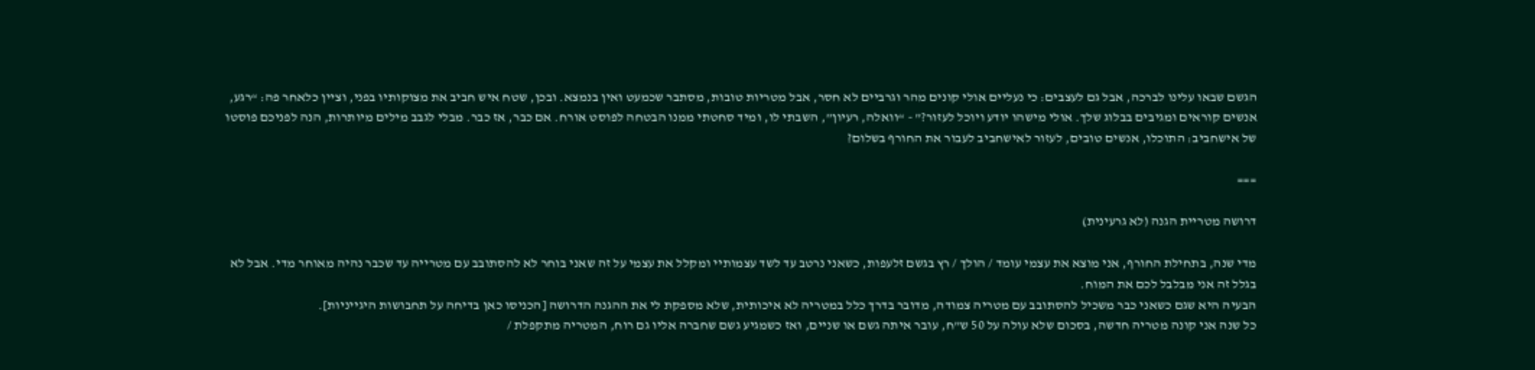הגשם שבאו עלינו לברכה, אבל גם לעצבים: כי נעליים אולי קונים מהר וגרביים לא חסר, אבל מטריות טובות, מסתבר שכמעט ואין בנמצא. ובכן, שטח איש חביב את מצוקותיו בפני, וציין כלאחר פה: “רגע, אנשים קוראים ומגיבים בבלוג שלך. אולי מישהו יודע ויוכל לעזור?” - “וואלה, רעיון”, השבתי לו, ומיד סחטתי ממנו הבטחה לפוסט אורח. אם כבר, אז כבר. מבלי לגבב מילים מיותרות, הנה לפניכם פוסטו של אישחביב: התוכלו, אנשים טובים, לעזור לאישחביב לעבור את החורף בשלום?

===

דרושה מטריית הגנה (לא גרעינית)

מדי שנה, בתחילת החורף, אני מוצא את עצמי עומד / הולך / רץ בגשם זלעפות, כשאני נרטב עד לשד עצמותיי ומקלל את עצמי על זה שאני בוחר לא להסתובב עם מטרייה עד שכבר נהיה מאוחר מדי. אבל לא בגלל זה אני מבלבל לכם את המוח.
הבעיה היא שגם כשאני כבר משכיל להסתובב עם מטריה צמודה, מדובר בדרך כלל במטריה לא איכותית, שלא מספקת לי את ההגנה הדרושה [הכניסו כאן בדיחה על תחבושות היגייניות].
כל שנה אני קונה מטריה חדשה, בסכום שלא עולה על 50 ש”ח, עובר איתה גשם או שניים, ואז כשמגיע גשם שחברה אליו גם רוח, המטריה מתקפלת /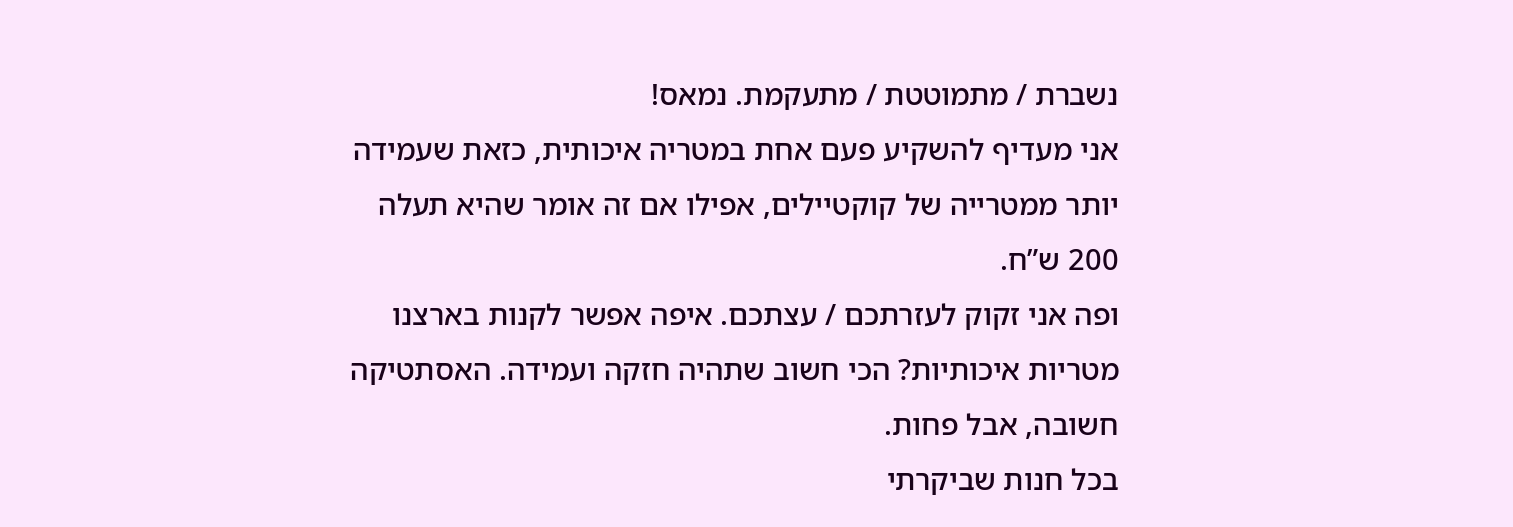נשברת / מתמוטטת / מתעקמת. נמאס!
אני מעדיף להשקיע פעם אחת במטריה איכותית, כזאת שעמידה יותר ממטרייה של קוקטיילים, אפילו אם זה אומר שהיא תעלה 200 ש”ח.
ופה אני זקוק לעזרתכם / עצתכם. איפה אפשר לקנות בארצנו מטריות איכותיות? הכי חשוב שתהיה חזקה ועמידה. האסתטיקה חשובה, אבל פחות.
בכל חנות שביקרתי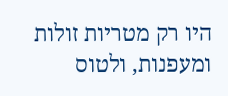היו רק מטריות זולות ומעפנות, ולטוס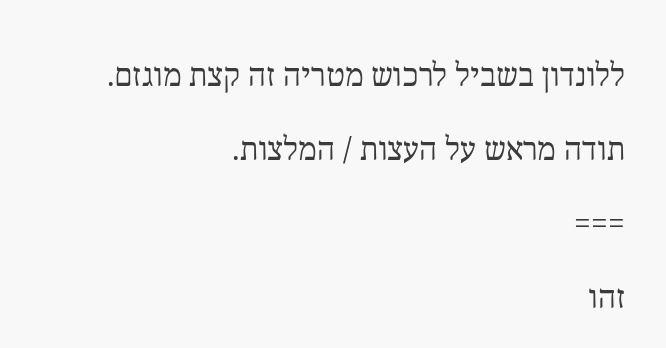ללונדון בשביל לרכוש מטריה זה קצת מוגזם.

תודה מראש על העצות / המלצות.

===

זהו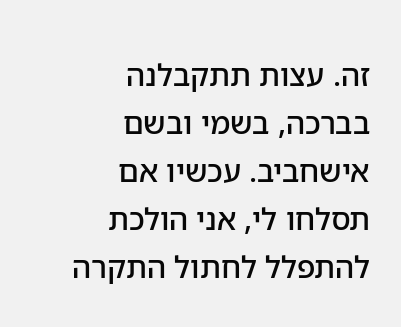זה. עצות תתקבלנה בברכה, בשמי ובשם אישחביב. עכשיו אם תסלחו לי, אני הולכת להתפלל לחתול התקרה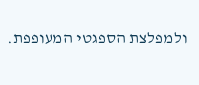ולמפלצת הספגטי המעופפת.